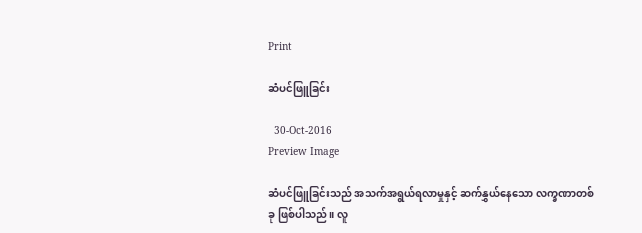Print

ဆံပင်ဖြူခြင်း

  30-Oct-2016
Preview Image

ဆံပင်ဖြူခြင်းသည် အသက်အရွယ်ရလာမှုနှင့် ဆက်နွှယ်နေသော လက္ခဏာတစ်ခု ဖြစ်ပါသည်။ လူ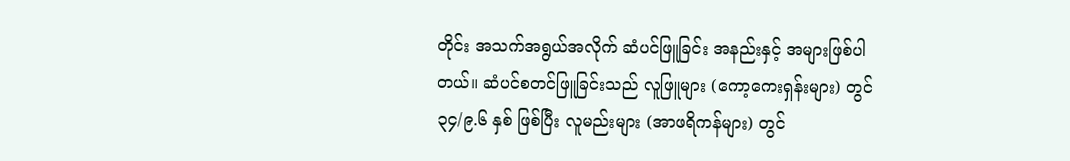တိုင်း အသက်အရွယ်အလိုက် ဆံပင်ဖြူခြင်း အနည်းနှင့် အများဖြစ်ပါတယ်။ ဆံပင်စတင်ဖြူခြင်းသည် လူဖြူများ (ကော့ကေးရှန်းများ) တွင် ၃၄/၉.၆ နှစ် ဖြစ်ပြီး လူမည်းများ (အာဖရိကန်များ) တွင်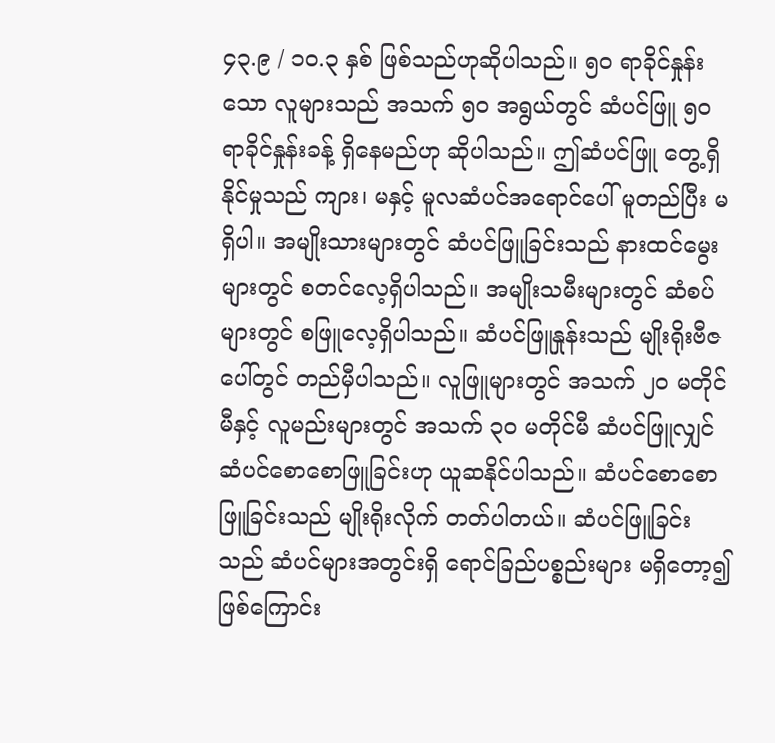၄၃.၉ / ၁ဝ.၃ နှစ် ဖြစ်သည်ဟုဆိုပါသည်။ ၅ဝ ရာခိုင်နှုန်းသော လူများသည် အသက် ၅ဝ အရွယ်တွင် ဆံပင်ဖြူ ၅ဝ ရာခိုင်နှုန်းခန့် ရှိနေမည်ဟု ဆိုပါသည်။ ဤဆံပင်ဖြူ တွေ့ရှိနိုင်မှုသည် ကျား၊ မနှင့် မူလဆံပင်အရောင်ပေါ် မူတည်ပြီး မရှိပါ။ အမျိုးသားများတွင် ဆံပင်ဖြူခြင်းသည် နားထင်မွေးများတွင် စတင်လေ့ရှိပါသည်။ အမျိုးသမီးများတွင် ဆံစပ်များတွင် စဖြူလေ့ရှိပါသည်။ ဆံပင်ဖြူနှုန်းသည် မျိုးရိုးဗီဇပေါ်တွင် တည်မှီပါသည်။ လူဖြူများတွင် အသက် ၂ဝ မတိုင်မီနှင့် လူမည်းများတွင် အသက် ၃ဝ မတိုင်မီ ဆံပင်ဖြူလျှင် ဆံပင်စောစောဖြူခြင်းဟု ယူဆနိုင်ပါသည်။ ဆံပင်စောစောဖြူခြင်းသည် မျိုးရိုးလိုက် တတ်ပါတယ်။ ဆံပင်ဖြူခြင်းသည် ဆံပင်များအတွင်းရှိ ရောင်ခြည်ပစ္စည်းများ မရှိတော့၍ဖြစ်ကြောင်း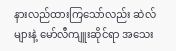နားလည်ထားကြသော်လည်း ဆဲလ်များနဲ့ မော်လီကျူးဆိုင်ရာ အသေး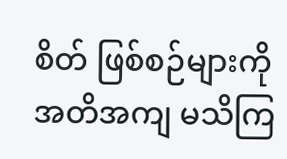စိတ် ဖြစ်စဉ်များကို အတိအကျ မသိကြ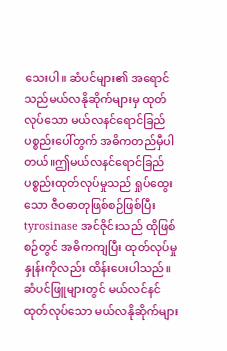သေးပါ။ ဆံပင်များ၏ အရောင်သည်မယ်လနိုဆိုက်များမှ ထုတ်လုပ်သော မယ်လနင်ရောင်ခြည် ပစ္စည်းပေါ်တွက် အဓိကတည်မှီပါတယ်။ဤမယ်လနင်ရောင်ခြည် ပစ္စည်းထုတ်လုပ်မှုသည် ရှုပ်ထွေးသော ဇီဝဓာတုဖြစ်စဉ်ဖြစ်ပြီး tyrosinase အင်ဇိုင်းသည် ထိုဖြစ်စဉ်တွင် အဓိကကျပြီး ထုတ်လုပ်မှုနှုန်းကိုလည်း ထိန်းပေးပါသည်။ ဆံပင်ဖြူများတွင် မယ်လင်နင်ထုတ်လုပ်သော မယ်လနိုဆိုက်များ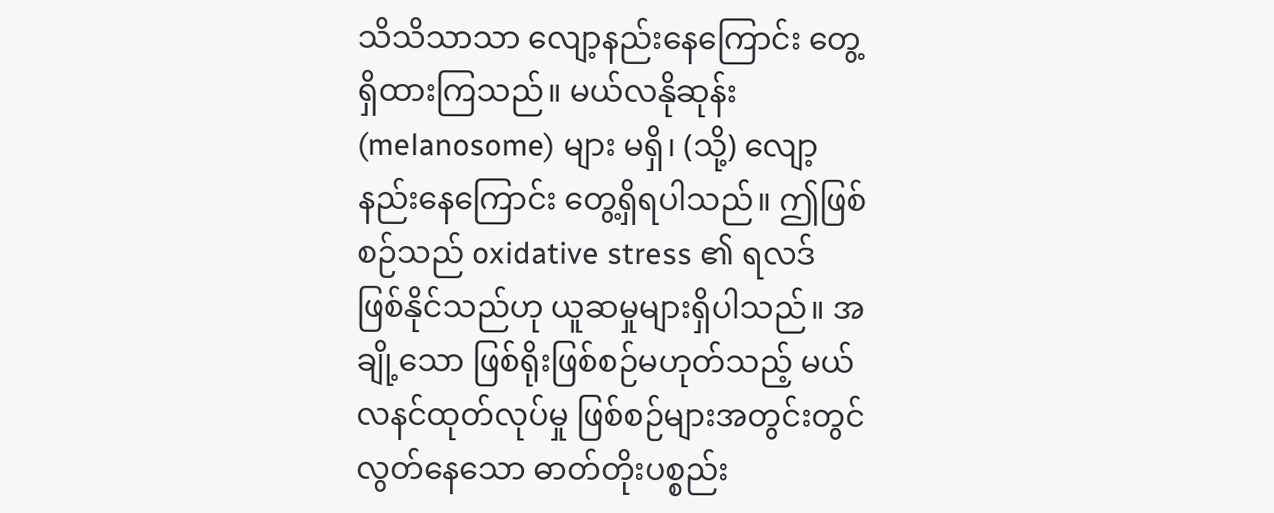သိသိသာသာ လျော့နည်းနေကြောင်း တွေ့ရှိထားကြသည်။ မယ်လနိုဆုန်း (melanosome) များ မရှိ၊ (သို့) လျော့နည်းနေကြောင်း တွေ့ရှိရပါသည်။ ဤဖြစ်စဉ်သည် oxidative stress ၏ ရလဒ် ဖြစ်နိုင်သည်ဟု ယူဆမှုများရှိပါသည်။ အချို့သော ဖြစ်ရိုးဖြစ်စဉ်မဟုတ်သည့် မယ်လနင်ထုတ်လုပ်မှု ဖြစ်စဉ်များအတွင်းတွင် လွတ်နေသော ဓာတ်တိုးပစ္စည်း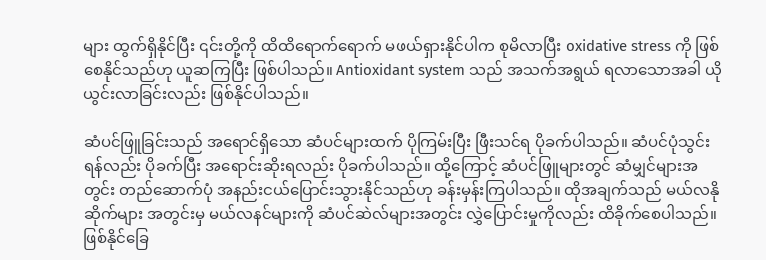များ ထွက်ရှိနိုင်ပြီး ၎င်းတို့ကို ထိထိရောက်ရောက် မဖယ်ရှားနိုင်ပါက စုမိလာပြီး oxidative stress ကို ဖြစ်စေနိုင်သည်ဟု ယူဆကြပြီး ဖြစ်ပါသည်။ Antioxidant system သည် အသက်အရွယ် ရလာသောအခါ ယိုယွင်းလာခြင်းလည်း ဖြစ်နိုင်ပါသည်။

ဆံပင်ဖြူခြင်းသည် အရောင်ရှိသော ဆံပင်များထက် ပိုကြမ်းပြီး ဖြီးသင်ရ ပိုခက်ပါသည်။ ဆံပင်ပုံသွင်းရန်လည်း ပိုခက်ပြီး အရောင်းဆိုးရလည်း ပိုခက်ပါသည်။ ထို့ကြောင့် ဆံပင်ဖြူများတွင် ဆံမျှင်များအတွင်း တည်ဆောက်ပုံ အနည်းငယ်ပြောင်းသွားနိုင်သည်ဟု ခန်းမှန်းကြပါသည်။ ထိုအချက်သည် မယ်လနိုဆိုက်များ အတွင်းမှ မယ်လနင်များကို ဆံပင်ဆဲလ်များအတွင်း လွှဲပြောင်းမှုကိုလည်း ထိခိုက်စေပါသည်။ ဖြစ်နိုင်ခြေ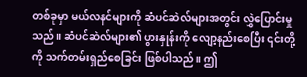တစ်ခုမှာ မယ်လနင်များကို ဆံပင်ဆဲလ်များအတွင်း လွှဲပြောင်းမှုသည်။ ဆံပင်ဆဲလ်များ၏ ပွားနှုန်းကို လျော့နည်းစေပြီး ၎င်းတို့ကို သက်တမ်းရှည်စေခြင်း ဖြစ်ပါသည်။ ဤ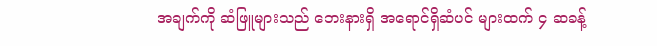အချက်ကို ဆံဖြူများသည် ဘေးနားရှိ အရောင်ရှိဆံပင် များထက် ၄ ဆခန့်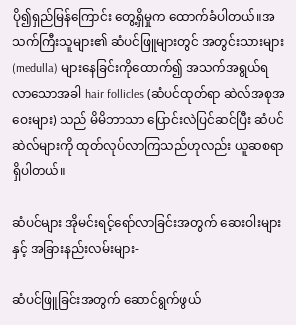ပို၍ရှည်မြန်ကြောင်း တွေ့ရှိမှုက ထောက်ခံပါတယ်။အသက်ကြီးသူများ၏ ဆံပင်ဖြူများတွင် အတွင်းသားများ (medulla) များနေခြင်းကိုထောက်၍ အသက်အရွယ်ရလာသောအခါ hair follicles (ဆံပင်ထုတ်ရာ ဆဲလ်အစုအဝေးများ) သည် မိမိဘာသာ ပြောင်းလဲပြင်ဆင်ပြီး ဆံပင်ဆဲလ်များကို ထုတ်လုပ်လာကြသည်ဟုလည်း ယူဆစရာ ရှိပါတယ်။

ဆံပင်များ အိုမင်းရင့်ရော်လာခြင်းအတွက် ဆေးဝါးများနှင့် အခြားနည်းလမ်းများ-

ဆံပင်ဖြူခြင်းအတွက် ဆောင်ရွက်ဖွယ်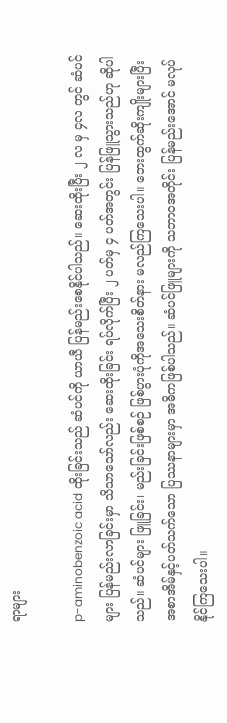ရာများ

p-aminobenzoic acid ထိုးခြင်းသည် ဆံပင်ကို ယာယီ ပြန်မည်းစေနိုင်ပါသည်။ ဆေးထိုးပြီး ၂ လ မှ ၄လ တွင် ဆံပင်များ ပြန်မည်းလာခြင်းမှာ သိသာသော်လည်း ဆေးထိုးခြင်း ရပ်လိုက်ပြီး ၂ ပတ်မှ ၄ ပတ်အတွင်း ပြန်ဖြူသွားသည်ဟု ဆိုပါသည်။ ဆံပင်များ ဖြူခြင်း၊ မည်းခြင်းဖြစ်စဉ် ဖြစ်ပွားပုံကိုအသေးစိတ်နား မလည်ကြသေးပါ။ ဘေးထွက်ဆိုးကျိုးများပြီး အစာအိမ်နှင့်ပတ်သက်သော ပြဿနာများမှာ အဓိကဖြစ်ပါသည်။ ဆံပင်ဖြူများကို သဘာဝအတိုင်း ပြန်မည်းအောင် မလုပ်နိုင်ကြသေးပါ။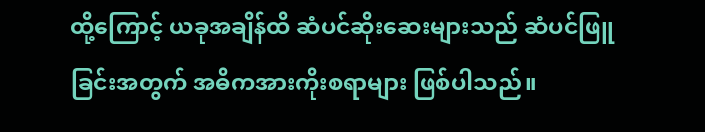ထို့ကြောင့် ယခုအချိန်ထိ ဆံပင်ဆိုးဆေးများသည် ဆံပင်ဖြူခြင်းအတွက် အဓိကအားကိုးစရာများ ဖြစ်ပါသည်။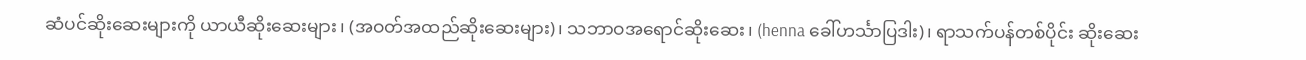ဆံပင်ဆိုးဆေးများကို ယာယီဆိုးဆေးများ၊ (အဝတ်အထည်ဆိုးဆေးများ)၊ သဘာဝအရောင်ဆိုးဆေး၊ (henna ခေါ်ဟင်္သာပြဒါး)၊ ရာသက်ပန်တစ်ပိုင်း ဆိုးဆေး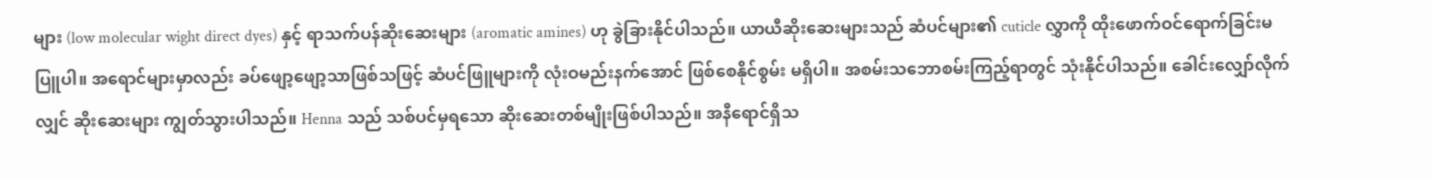များ (low molecular wight direct dyes) နှင့် ရာသက်ပန်ဆိုးဆေးများ (aromatic amines) ဟု ခွဲခြားနိုင်ပါသည်။ ယာယီဆိုးဆေးများသည် ဆံပင်များ၏ cuticle လွှာကို ထိုးဖောက်ဝင်ရောက်ခြင်းမပြူပါ။ အရောင်များမှာလည်း ခပ်ဖျော့ဖျော့သာဖြစ်သဖြင့် ဆံပင်ဖြူများကို လုံးဝမည်းနက်အောင် ဖြစ်စေနိုင်စွမ်း မရှိပါ။ အစမ်းသဘောစမ်းကြည့်ရာတွင် သုံးနိုင်ပါသည်။ ခေါင်းလျှော်လိုက်လျှင် ဆိုးဆေးများ ကျွတ်သွားပါသည်။ Henna သည် သစ်ပင်မှရသော ဆိုးဆေးတစ်မျိုးဖြစ်ပါသည်။ အနီရောင်ရှိသ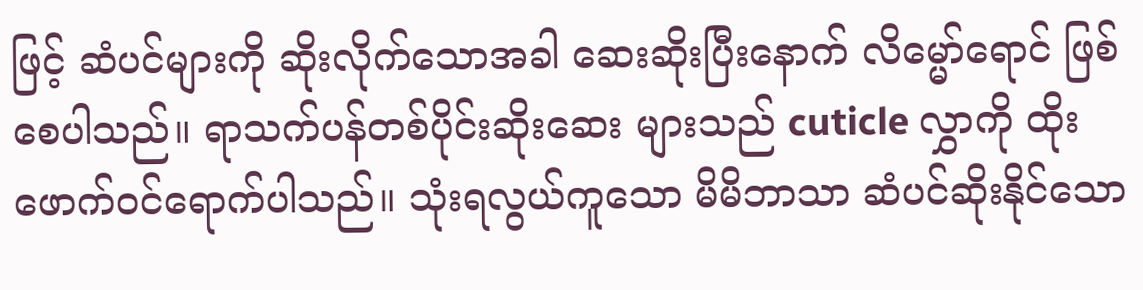ဖြင့် ဆံပင်များကို ဆိုးလိုက်သောအခါ ဆေးဆိုးပြီးနောက် လိမ္မော်ရောင် ဖြစ်စေပါသည်။ ရာသက်ပန်တစ်ပိုင်းဆိုးဆေး များသည် cuticle လွှာကို ထိုးဖောက်ဝင်ရောက်ပါသည်။ သုံးရလွယ်ကူသော မိမိဘာသာ ဆံပင်ဆိုးနိုင်သော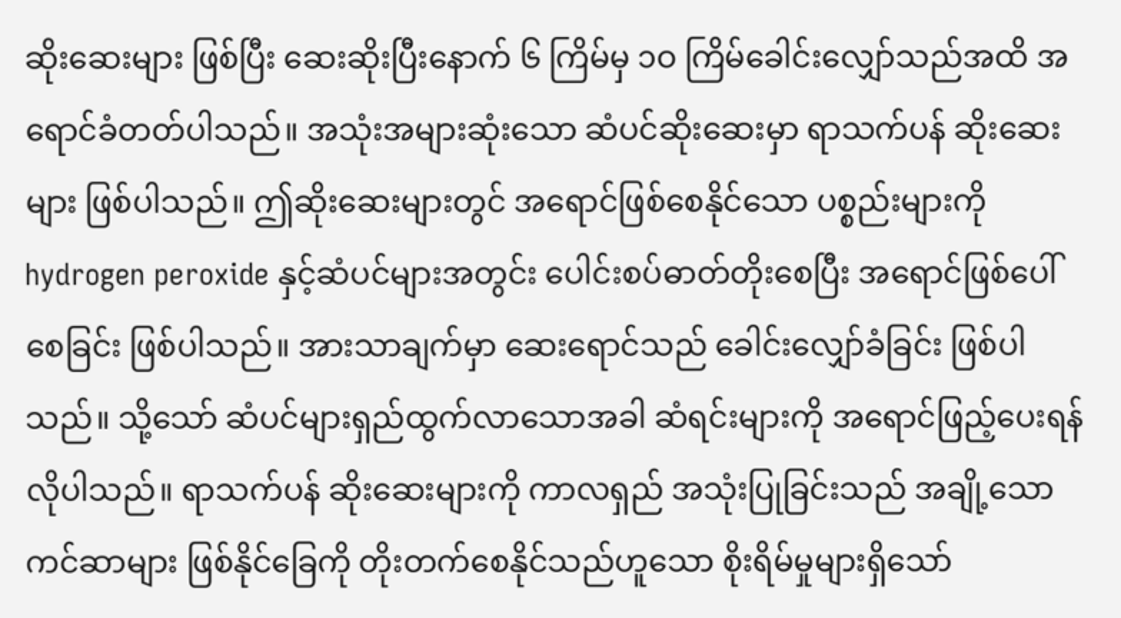ဆိုးဆေးများ ဖြစ်ပြီး ဆေးဆိုးပြီးနောက် ၆ ကြိမ်မှ ၁ဝ ကြိမ်ခေါင်းလျှော်သည်အထိ အရောင်ခံတတ်ပါသည်။ အသုံးအများဆုံးသော ဆံပင်ဆိုးဆေးမှာ ရာသက်ပန် ဆိုးဆေးများ ဖြစ်ပါသည်။ ဤဆိုးဆေးများတွင် အရောင်ဖြစ်စေနိုင်သော ပစ္စည်းများကို hydrogen peroxide နှင့်ဆံပင်များအတွင်း ပေါင်းစပ်ဓာတ်တိုးစေပြီး အရောင်ဖြစ်ပေါ်စေခြင်း ဖြစ်ပါသည်။ အားသာချက်မှာ ဆေးရောင်သည် ခေါင်းလျှော်ခံခြင်း ဖြစ်ပါသည်။ သို့သော် ဆံပင်များရှည်ထွက်လာသောအခါ ဆံရင်းများကို အရောင်ဖြည့်ပေးရန် လိုပါသည်။ ရာသက်ပန် ဆိုးဆေးများကို ကာလရှည် အသုံးပြုခြင်းသည် အချို့သော ကင်ဆာများ ဖြစ်နိုင်ခြေကို တိုးတက်စေနိုင်သည်ဟူသော စိုးရိမ်မှုများရှိသော်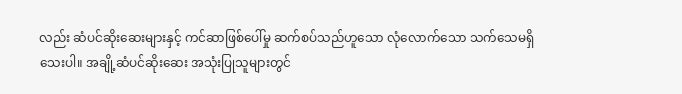လည်း ဆံပင်ဆိုးဆေးများနှင့် ကင်ဆာဖြစ်ပေါ်မှု ဆက်စပ်သည်ဟူသော လုံလောက်သော သက်သေမရှိသေးပါ။ အချို့ဆံပင်ဆိုးဆေး အသုံးပြုသူများတွင်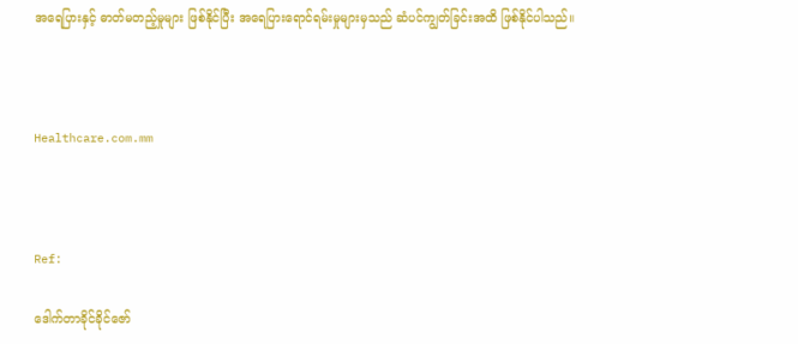အရေပြားနှင့် ဓာတ်မတည့်မှုများ ဖြစ်နိုင်ပြီး အရေပြားရောင်ရမ်းမှုများမှသည် ဆံပင်ကျွတ်ခြင်းအထိ ဖြစ်နိုင်ပါသည်။



Healthcare.com.mm



Ref:

ဒေါက်တာခိုင်ခိုင်ဇော်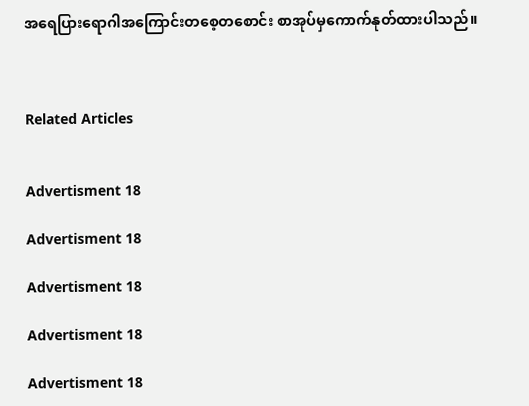အရေပြားရောဂါအကြောင်းတစေ့တစောင်း စာအုပ်မှကောက်နုတ်ထားပါသည်။



Related Articles


Advertisment 18

Advertisment 18

Advertisment 18

Advertisment 18

Advertisment 18